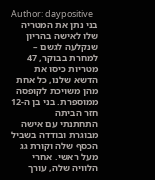Author: daypositive
בני נתן את המטריה שלו לאישה בהריון שנקלעה לגשם – למחרת בבוקר, 47 מטריות כיסו את הדשא שלנו, כל אחת מהן משויכת לקופסה ממוספרת. בני בן ה-12 חזר הביתה
התחתנתי עם אישה מבוגרת ובודדה בשביל הכסף שלה וקורת גג מעל ראשי. אחרי הלוויה שלה, עורך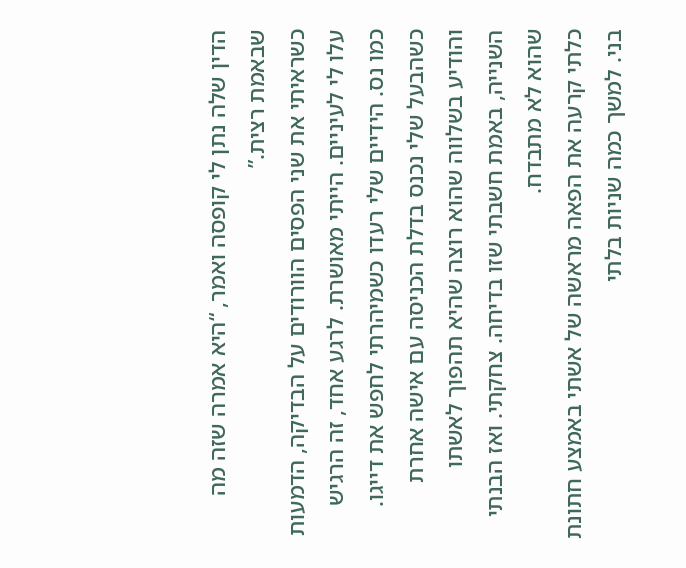הדין שלה נתן לי קופסה ואמר, “היא אמרה שזה מה שבאמת רצית.”
כשראיתי את שני הפסים הוורודים על הבדיקה, הדמעות עלו לי לעיניים. הייתי מאושרת. לרגע אחד, זה הרגיש כמו נס. הידיים שלי רעדו כשמיהרתי לחפש את דייגו.
כשהבעל שלי נכנס בדלת הכניסה עם אישה אחרת והודיע בשלווה שהוא רוצה שהיא תהפוך לאשתו השנייה, באמת חשבתי שזו בדיחה. צחקתי. ואז הבנתי שהוא לא מתבדח.
כלתי קרעה את הפאה מראשה של אשתי באמצע חתונת בני. למשך כמה שניות בלתי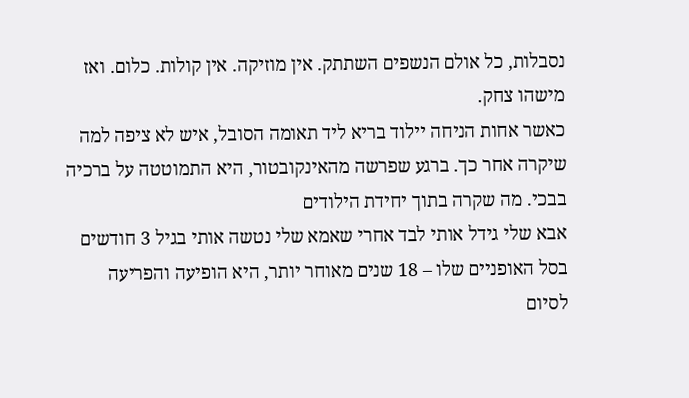נסבלות, כל אולם הנשפים השתתק. אין מוזיקה. אין קולות. כלום. ואז מישהו צחק.
כאשר אחות הניחה יילוד בריא ליד תאומה הסובל, איש לא ציפה למה שיקרה אחר כך. ברגע שפרשה מהאינקובטור, היא התמוטטה על ברכיה בבכי. מה שקרה בתוך יחידת הילודים
אבא שלי גידל אותי לבד אחרי שאמא שלי נטשה אותי בגיל 3 חודשים בסל האופניים שלו – 18 שנים מאוחר יותר, היא הופיעה והפריעה לסיום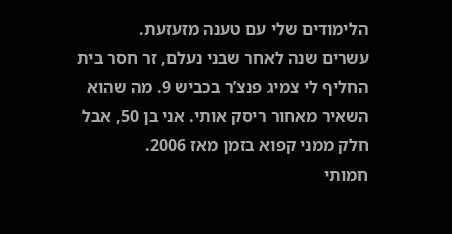הלימודים שלי עם טענה מזעזעת.
עשרים שנה לאחר שבני נעלם, זר חסר בית החליף לי צמיג פנצ’ר בכביש 9. מה שהוא השאיר מאחור ריסק אותי. אני בן 50, אבל חלק ממני קפוא בזמן מאז 2006.
חמותי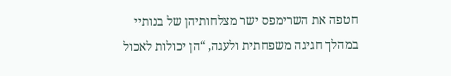חטפה את השרימפס ישר מצלחותיהן של בנותיי במהלך חגיגה משפחתית ולעגה, “הן יכולות לאכול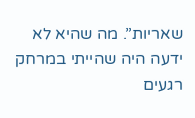שאריות”. מה שהיא לא ידעה היה שהייתי במרחק רגעים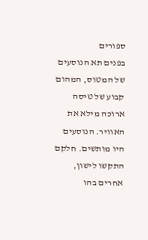ספורים
בפנים תא הנוסעים של המטוס, המהום קבוע של טיסה ארוכה מילא את האוויר. הנוסעים היו מותשים. חלקם התקשו לישון, אחרים בהו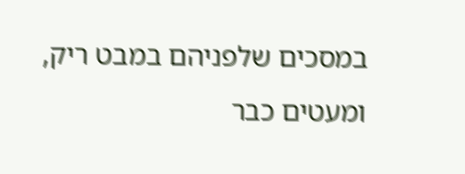במסכים שלפניהם במבט ריק, ומעטים כבר